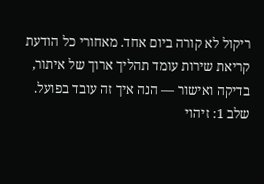ריקול לא קורה ביום אחד. מאחורי כל הודעת קריאת שירות עומד תהליך ארוך של איתור, בדיקה ואישור — הנה איך זה עובד בפועל.
שלב 1: זיהוי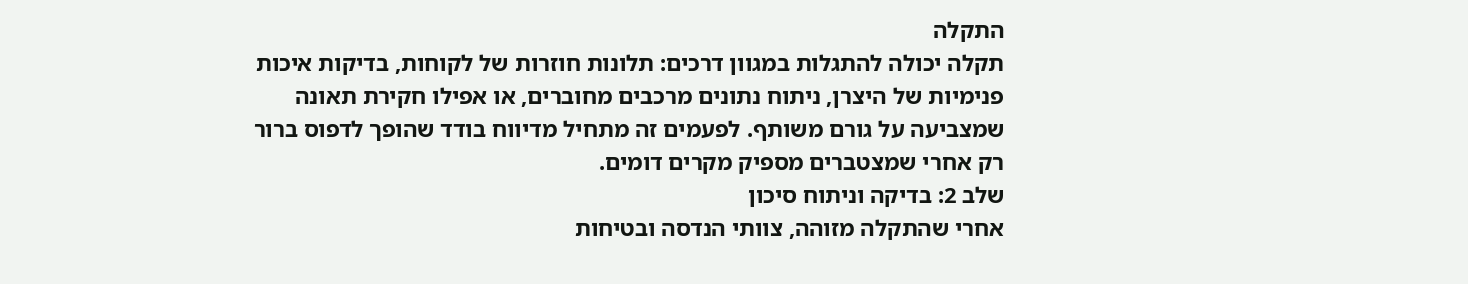התקלה
תקלה יכולה להתגלות במגוון דרכים: תלונות חוזרות של לקוחות, בדיקות איכות פנימיות של היצרן, ניתוח נתונים מרכבים מחוברים, או אפילו חקירת תאונה שמצביעה על גורם משותף. לפעמים זה מתחיל מדיווח בודד שהופך לדפוס ברור רק אחרי שמצטברים מספיק מקרים דומים.
שלב 2: בדיקה וניתוח סיכון
אחרי שהתקלה מזוהה, צוותי הנדסה ובטיחות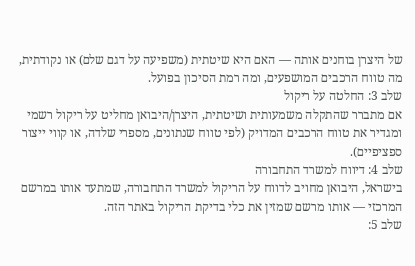של היצרן בוחנים אותה — האם היא שיטתית (משפיעה על דגם שלם) או נקודתית, מה טווח הרכבים המושפעים, ומה רמת הסיכון בפועל.
שלב 3: החלטה על ריקול
אם מתברר שהתקלה משמעותית ושיטתית, היצרן/היבואן מחליט על ריקול רשמי ומגדיר את טווח הרכבים המדויק (לפי טווח שנתונים, מספרי שלדה, או קווי ייצור ספציפיים).
שלב 4: דיווח למשרד התחבורה
בישראל, היבואן מחויב לדווח על הריקול למשרד התחבורה, שמתעד אותו במרשם המרכזי — אותו מרשם שמזין את כלי בדיקת הריקול באתר הזה.
שלב 5: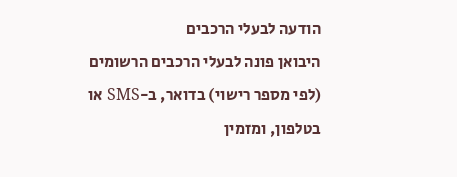הודעה לבעלי הרכבים
היבואן פונה לבעלי הרכבים הרשומים (לפי מספר רישוי) בדואר, ב-SMS או בטלפון, ומזמין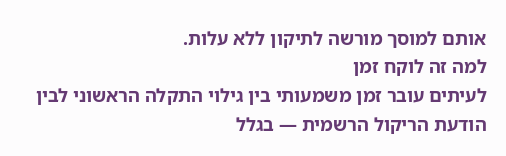אותם למוסך מורשה לתיקון ללא עלות.
למה זה לוקח זמן
לעיתים עובר זמן משמעותי בין גילוי התקלה הראשוני לבין הודעת הריקול הרשמית — בגלל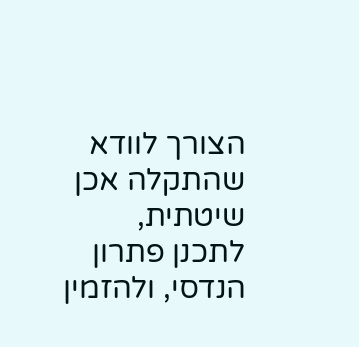הצורך לוודא שהתקלה אכן שיטתית, לתכנן פתרון הנדסי, ולהזמין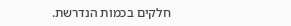חלקים בכמות הנדרשת.